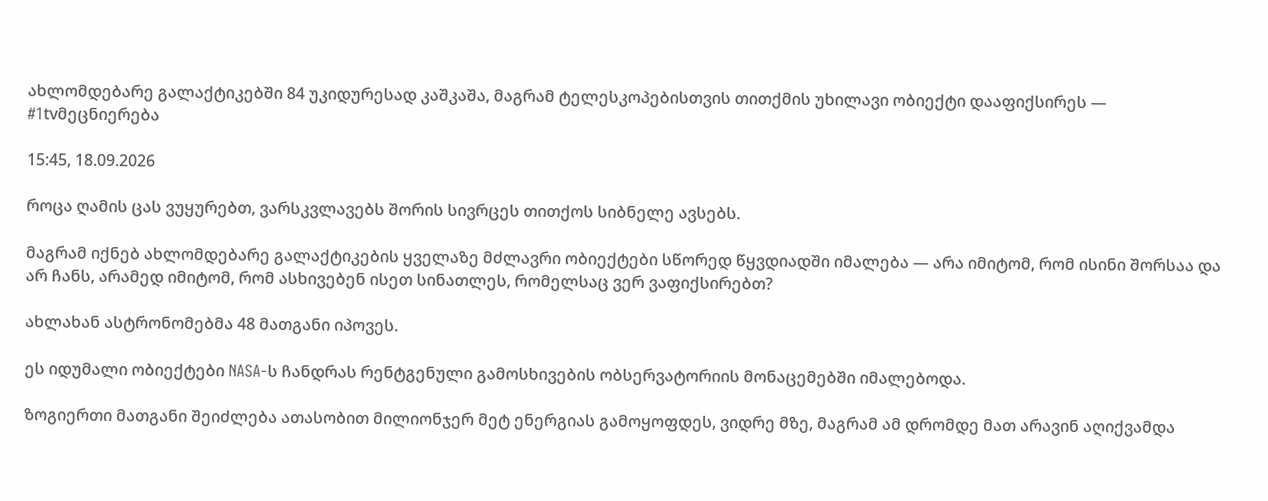ახლომდებარე გალაქტიკებში 84 უკიდურესად კაშკაშა, მაგრამ ტელესკოპებისთვის თითქმის უხილავი ობიექტი დააფიქსირეს — #1tvმეცნიერება

15:45, 18.09.2026

როცა ღამის ცას ვუყურებთ, ვარსკვლავებს შორის სივრცეს თითქოს სიბნელე ავსებს.

მაგრამ იქნებ ახლომდებარე გალაქტიკების ყველაზე მძლავრი ობიექტები სწორედ წყვდიადში იმალება — არა იმიტომ, რომ ისინი შორსაა და არ ჩანს, არამედ იმიტომ, რომ ასხივებენ ისეთ სინათლეს, რომელსაც ვერ ვაფიქსირებთ?

ახლახან ასტრონომებმა 48 მათგანი იპოვეს.

ეს იდუმალი ობიექტები NASA-ს ჩანდრას რენტგენული გამოსხივების ობსერვატორიის მონაცემებში იმალებოდა.

ზოგიერთი მათგანი შეიძლება ათასობით მილიონჯერ მეტ ენერგიას გამოყოფდეს, ვიდრე მზე, მაგრამ ამ დრომდე მათ არავინ აღიქვამდა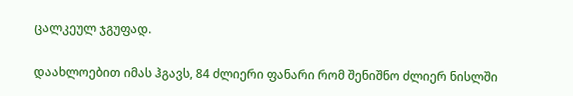ცალკეულ ჯგუფად.

დაახლოებით იმას ჰგავს, 84 ძლიერი ფანარი რომ შენიშნო ძლიერ ნისლში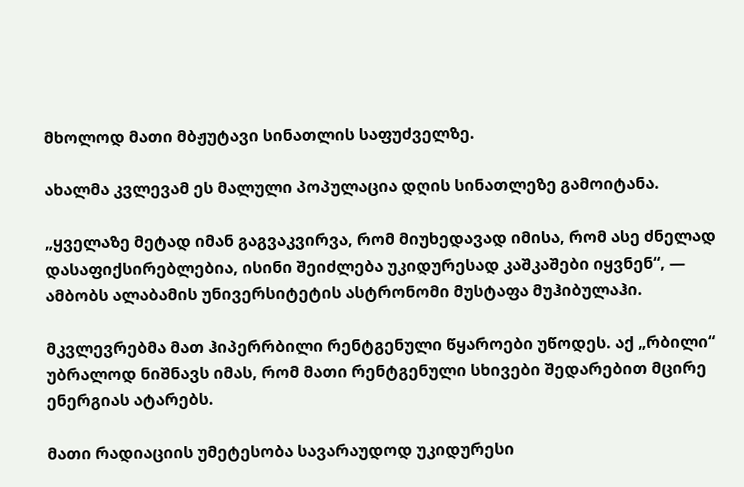მხოლოდ მათი მბჟუტავი სინათლის საფუძველზე.

ახალმა კვლევამ ეს მალული პოპულაცია დღის სინათლეზე გამოიტანა.

„ყველაზე მეტად იმან გაგვაკვირვა, რომ მიუხედავად იმისა, რომ ასე ძნელად დასაფიქსირებლებია, ისინი შეიძლება უკიდურესად კაშკაშები იყვნენ“, — ამბობს ალაბამის უნივერსიტეტის ასტრონომი მუსტაფა მუჰიბულაჰი.

მკვლევრებმა მათ ჰიპერრბილი რენტგენული წყაროები უწოდეს. აქ „რბილი“ უბრალოდ ნიშნავს იმას, რომ მათი რენტგენული სხივები შედარებით მცირე ენერგიას ატარებს.

მათი რადიაციის უმეტესობა სავარაუდოდ უკიდურესი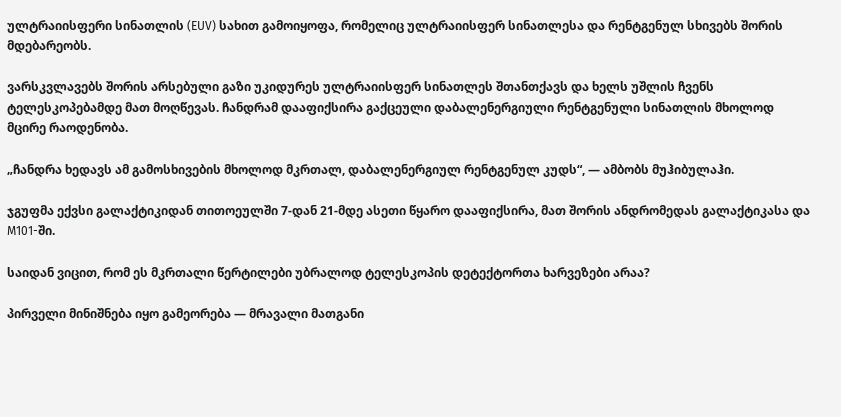ულტრაიისფერი სინათლის (EUV) სახით გამოიყოფა, რომელიც ულტრაიისფერ სინათლესა და რენტგენულ სხივებს შორის მდებარეობს.

ვარსკვლავებს შორის არსებული გაზი უკიდურეს ულტრაიისფერ სინათლეს შთანთქავს და ხელს უშლის ჩვენს ტელესკოპებამდე მათ მოღწევას. ჩანდრამ დააფიქსირა გაქცეული დაბალენერგიული რენტგენული სინათლის მხოლოდ მცირე რაოდენობა.

„ჩანდრა ხედავს ამ გამოსხივების მხოლოდ მკრთალ, დაბალენერგიულ რენტგენულ კუდს“, — ამბობს მუჰიბულაჰი.

ჯგუფმა ექვსი გალაქტიკიდან თითოეულში 7-დან 21-მდე ასეთი წყარო დააფიქსირა, მათ შორის ანდრომედას გალაქტიკასა და M101-ში.

საიდან ვიცით, რომ ეს მკრთალი წერტილები უბრალოდ ტელესკოპის დეტექტორთა ხარვეზები არაა?

პირველი მინიშნება იყო გამეორება — მრავალი მათგანი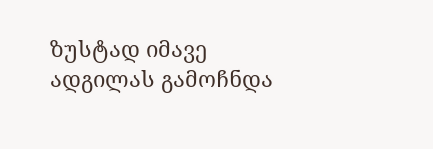ზუსტად იმავე ადგილას გამოჩნდა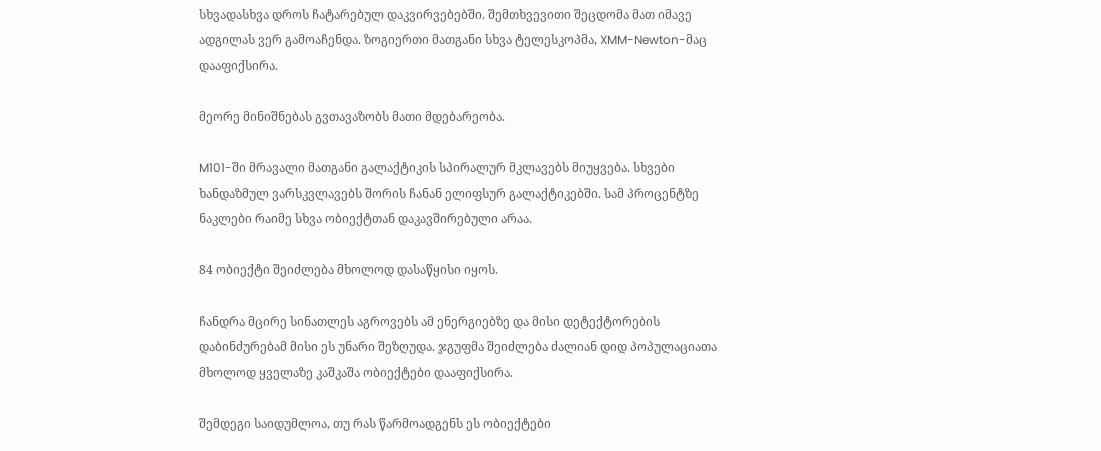სხვადასხვა დროს ჩატარებულ დაკვირვებებში. შემთხვევითი შეცდომა მათ იმავე ადგილას ვერ გამოაჩენდა. ზოგიერთი მათგანი სხვა ტელესკოპმა, XMM-Newton-მაც დააფიქსირა.

მეორე მინიშნებას გვთავაზობს მათი მდებარეობა.

M101-ში მრავალი მათგანი გალაქტიკის სპირალურ მკლავებს მიუყვება. სხვები ხანდაზმულ ვარსკვლავებს შორის ჩანან ელიფსურ გალაქტიკებში. სამ პროცენტზე ნაკლები რაიმე სხვა ობიექტთან დაკავშირებული არაა.

84 ობიექტი შეიძლება მხოლოდ დასაწყისი იყოს.

ჩანდრა მცირე სინათლეს აგროვებს ამ ენერგიებზე და მისი დეტექტორების დაბინძურებამ მისი ეს უნარი შეზღუდა. ჯგუფმა შეიძლება ძალიან დიდ პოპულაციათა მხოლოდ ყველაზე კაშკაშა ობიექტები დააფიქსირა.

შემდეგი საიდუმლოა, თუ რას წარმოადგენს ეს ობიექტები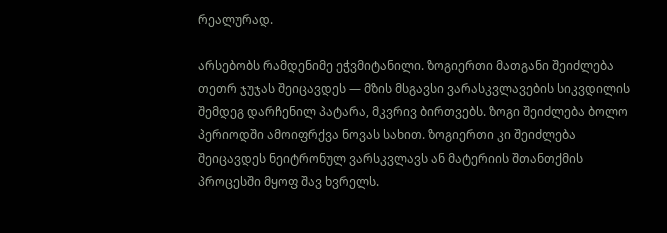რეალურად.

არსებობს რამდენიმე ეჭვმიტანილი. ზოგიერთი მათგანი შეიძლება თეთრ ჯუჯას შეიცავდეს — მზის მსგავსი ვარასკვლავების სიკვდილის შემდეგ დარჩენილ პატარა, მკვრივ ბირთვებს. ზოგი შეიძლება ბოლო პერიოდში ამოიფრქვა ნოვას სახით. ზოგიერთი კი შეიძლება შეიცავდეს ნეიტრონულ ვარსკვლავს ან მატერიის შთანთქმის პროცესში მყოფ შავ ხვრელს.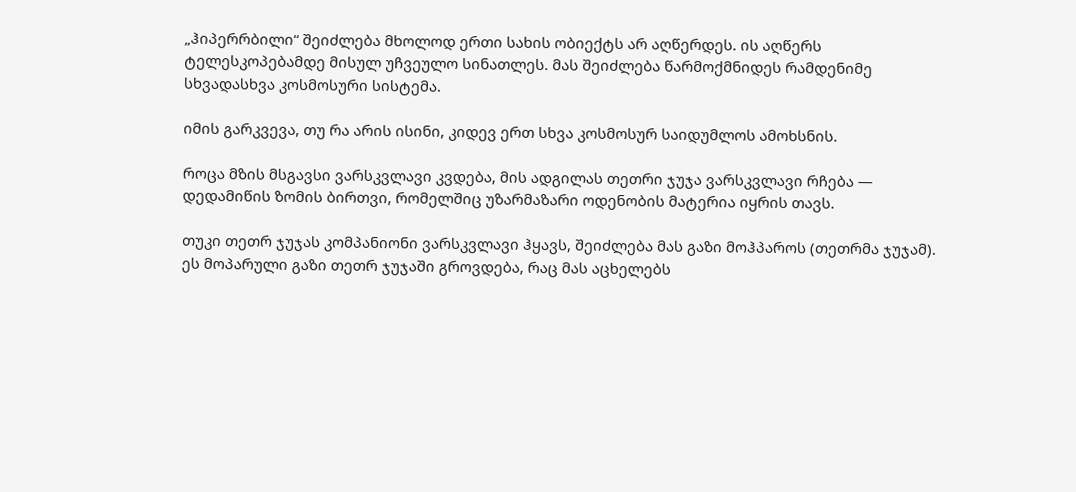„ჰიპერრბილი“ შეიძლება მხოლოდ ერთი სახის ობიექტს არ აღწერდეს. ის აღწერს ტელესკოპებამდე მისულ უჩვეულო სინათლეს. მას შეიძლება წარმოქმნიდეს რამდენიმე სხვადასხვა კოსმოსური სისტემა.

იმის გარკვევა, თუ რა არის ისინი, კიდევ ერთ სხვა კოსმოსურ საიდუმლოს ამოხსნის.

როცა მზის მსგავსი ვარსკვლავი კვდება, მის ადგილას თეთრი ჯუჯა ვარსკვლავი რჩება — დედამიწის ზომის ბირთვი, რომელშიც უზარმაზარი ოდენობის მატერია იყრის თავს.

თუკი თეთრ ჯუჯას კომპანიონი ვარსკვლავი ჰყავს, შეიძლება მას გაზი მოჰპაროს (თეთრმა ჯუჯამ). ეს მოპარული გაზი თეთრ ჯუჯაში გროვდება, რაც მას აცხელებს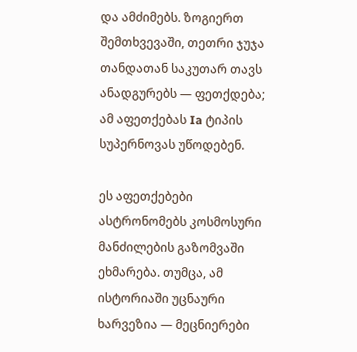და ამძიმებს. ზოგიერთ შემთხვევაში, თეთრი ჯუჯა თანდათან საკუთარ თავს ანადგურებს — ფეთქდება; ამ აფეთქებას Ia ტიპის სუპერნოვას უწოდებენ.

ეს აფეთქებები ასტრონომებს კოსმოსური მანძილების გაზომვაში ეხმარება. თუმცა, ამ ისტორიაში უცნაური ხარვეზია — მეცნიერები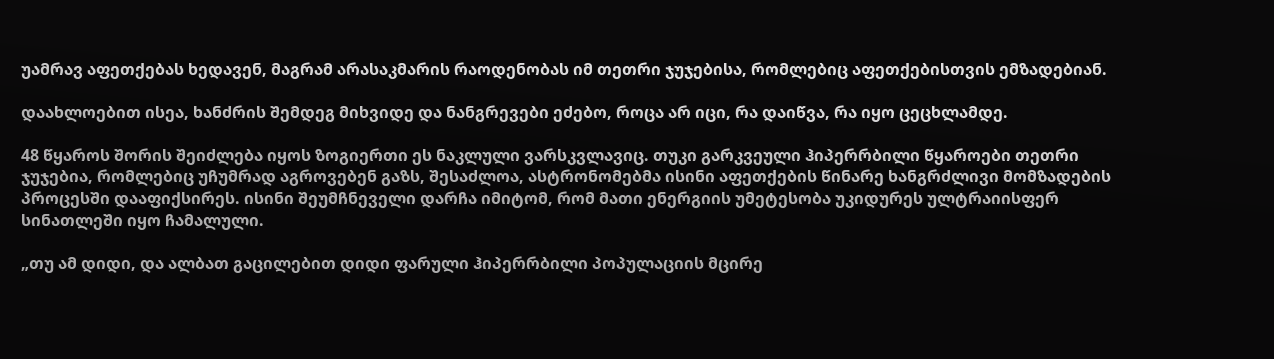უამრავ აფეთქებას ხედავენ, მაგრამ არასაკმარის რაოდენობას იმ თეთრი ჯუჯებისა, რომლებიც აფეთქებისთვის ემზადებიან.

დაახლოებით ისეა, ხანძრის შემდეგ მიხვიდე და ნანგრევები ეძებო, როცა არ იცი, რა დაიწვა, რა იყო ცეცხლამდე.

48 წყაროს შორის შეიძლება იყოს ზოგიერთი ეს ნაკლული ვარსკვლავიც. თუკი გარკვეული ჰიპერრბილი წყაროები თეთრი ჯუჯებია, რომლებიც უჩუმრად აგროვებენ გაზს, შესაძლოა, ასტრონომებმა ისინი აფეთქების წინარე ხანგრძლივი მომზადების პროცესში დააფიქსირეს. ისინი შეუმჩნეველი დარჩა იმიტომ, რომ მათი ენერგიის უმეტესობა უკიდურეს ულტრაიისფერ სინათლეში იყო ჩამალული.

„თუ ამ დიდი, და ალბათ გაცილებით დიდი ფარული ჰიპერრბილი პოპულაციის მცირე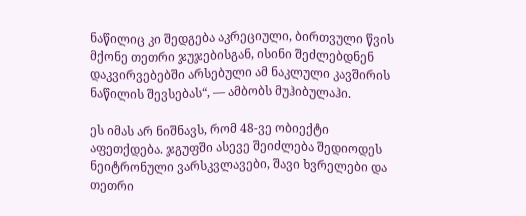ნაწილიც კი შედგება აკრეციული, ბირთვული წვის მქონე თეთრი ჯუჯებისგან, ისინი შეძლებდნენ დაკვირვებებში არსებული ამ ნაკლული კავშირის ნაწილის შევსებას“, — ამბობს მუჰიბულაჰი.

ეს იმას არ ნიშნავს, რომ 48-ვე ობიექტი აფეთქდება. ჯგუფში ასევე შეიძლება შედიოდეს ნეიტრონული ვარსკვლავები, შავი ხვრელები და თეთრი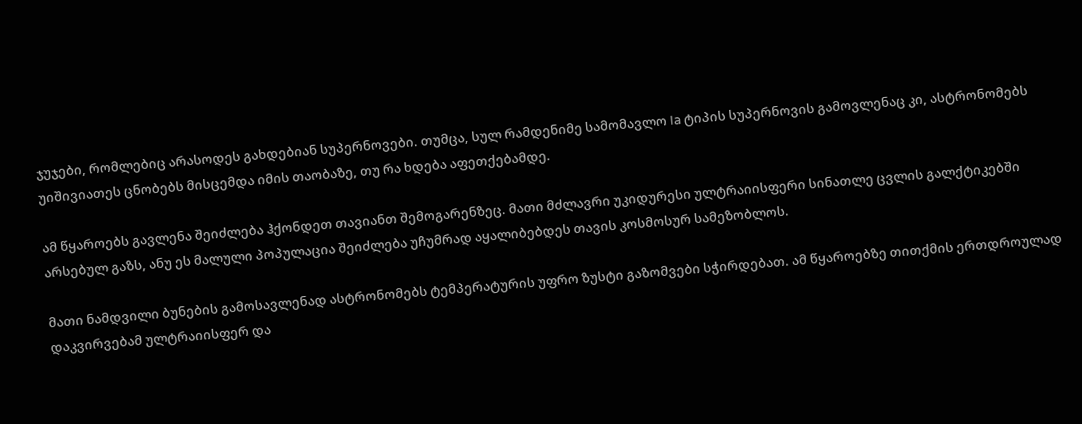ჯუჯები, რომლებიც არასოდეს გახდებიან სუპერნოვები. თუმცა, სულ რამდენიმე სამომავლო Ia ტიპის სუპერნოვის გამოვლენაც კი, ასტრონომებს უიშივიათეს ცნობებს მისცემდა იმის თაობაზე, თუ რა ხდება აფეთქებამდე.

ამ წყაროებს გავლენა შეიძლება ჰქონდეთ თავიანთ შემოგარენზეც. მათი მძლავრი უკიდურესი ულტრაიისფერი სინათლე ცვლის გალქტიკებში არსებულ გაზს, ანუ ეს მალული პოპულაცია შეიძლება უჩუმრად აყალიბებდეს თავის კოსმოსურ სამეზობლოს.

მათი ნამდვილი ბუნების გამოსავლენად ასტრონომებს ტემპერატურის უფრო ზუსტი გაზომვები სჭირდებათ. ამ წყაროებზე თითქმის ერთდროულად დაკვირვებამ ულტრაიისფერ და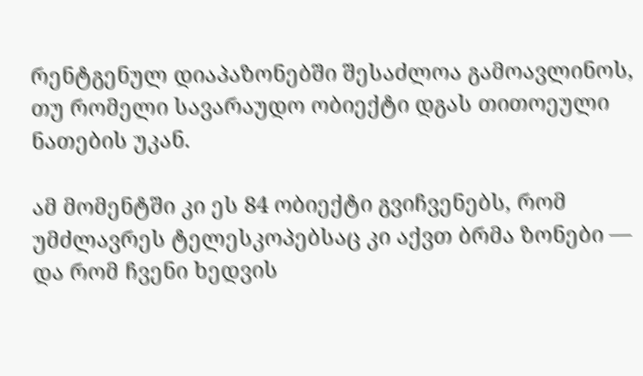რენტგენულ დიაპაზონებში შესაძლოა გამოავლინოს, თუ რომელი სავარაუდო ობიექტი დგას თითოეული ნათების უკან.

ამ მომენტში კი ეს 84 ობიექტი გვიჩვენებს, რომ უმძლავრეს ტელესკოპებსაც კი აქვთ ბრმა ზონები — და რომ ჩვენი ხედვის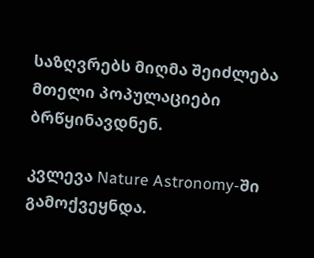საზღვრებს მიღმა შეიძლება მთელი პოპულაციები ბრწყინავდნენ.

კვლევა Nature Astronomy-ში გამოქვეყნდა.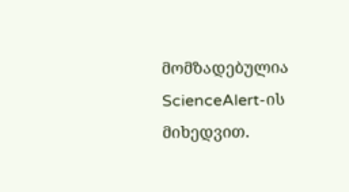მომზადებულია ScienceAlert-ის მიხედვით.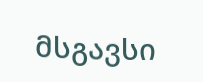მსგავსი